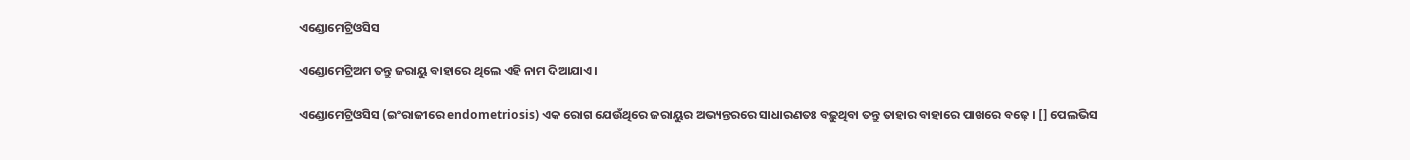ଏଣ୍ଡୋମେଟ୍ରିଓସିସ

ଏଣ୍ଡୋମେଟ୍ରିଅମ ତନ୍ତୁ ଜରାୟୁ ବାହାରେ ଥିଲେ ଏହି ନାମ ଦିଆଯାଏ ।

ଏଣ୍ଡୋମେଟ୍ରିଓସିସ (ଇଂରାଜୀରେ endometriosis) ଏକ ରୋଗ ଯେଉଁଥିରେ ଜରାୟୁର ଅଭ୍ୟନ୍ତରରେ ସାଧାରଣତଃ ବଢ଼ୁଥିବା ତନ୍ତୁ ତାହାର ବାହାରେ ପାଖରେ ବଢ଼େ । [] ପେଲଭିସ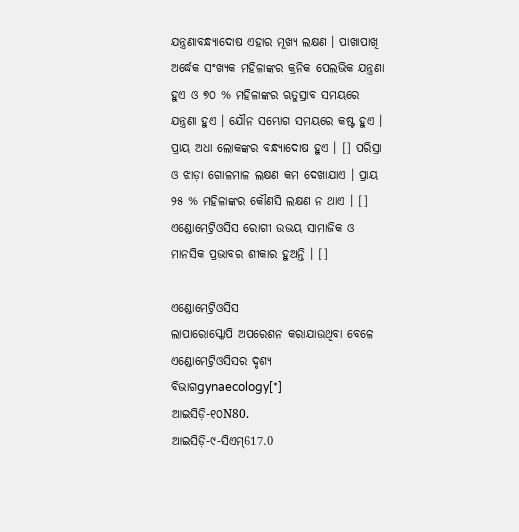ଯନ୍ତ୍ରଣାବନ୍ଧ୍ୟାଦୋଷ ଏହାର ମୂଖ୍ୟ ଲକ୍ଷଣ । ପାଖାପାଖି ଅର୍ଦ୍ଧେକ ସଂଖ୍ୟକ ମହିଳାଙ୍କର କ୍ରନିକ ପେଲଭିକ ଯନ୍ତ୍ରଣା ହୁଏ ଓ ୭୦ % ମହିଳାଙ୍କର ଋତୁସ୍ରାବ ସମୟରେ ଯନ୍ତ୍ରଣା ହୁଏ । ଯୌନ ସମ୍ଭୋଗ ସମୟରେ କଷ୍ଟ ହୁଏ । ପ୍ରାୟ ଅଧା ଲୋକଙ୍କର ବନ୍ଧ୍ୟାଦୋଷ ହୁଏ । [] ପରିସ୍ରା ଓ ଝାଡ଼ା ଗୋଳମାଳ ଲକ୍ଷଣ କମ ଦେଖାଯାଏ । ପ୍ରାୟ ୨୫ % ମହିଳାଙ୍କର କୌଣସି ଲକ୍ଷଣ ନ ଥାଏ । [] ଏଣ୍ଡୋମେଟ୍ରିଓସିସ ରୋଗୀ ଉଭୟ ସାମାଜିକ ଓ ମାନସିକ ପ୍ରଭାବର ଶୀକାର ହୁଅନ୍ତି । []

ଏଣ୍ଡୋମେଟ୍ରିଓସିସ
ଲାପାରୋସ୍କୋପି ଅପରେଶନ କରାଯାଉଥିବା ବେଳେ ଏଣ୍ଡୋମେଟ୍ରିଓସିସର ଦୃଶ୍ୟ
ବିଭାଗgynaecology[*]
ଆଇସିଡ଼ି-୧୦N80.
ଆଇସିଡ଼ି-୯-ସିଏମ୍617.0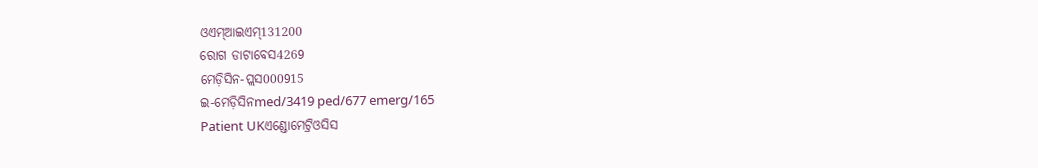ଓଏମ୍‌ଆଇଏମ୍131200
ରୋଗ ଡାଟାବେସ4269
ମେଡ଼ିସିନ-ପ୍ଲସ000915
ଇ-ମେଡ଼ିସିନmed/3419 ped/677 emerg/165
Patient UKଏଣ୍ଡୋମେଟ୍ରିଓସିସ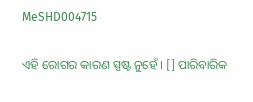MeSHD004715

ଏହି ରୋଗର କାରଣ ସ୍ପଷ୍ଟ ନୁହେଁ । [] ପାରିବାରିକ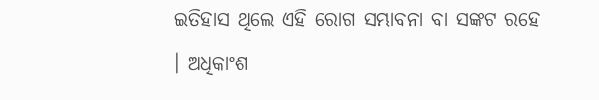ଇତିହାସ ଥିଲେ ଏହି ରୋଗ ସମ୍ଭାବନା ବା ସଙ୍କଟ ରହେ । ଅଧିକାଂଶ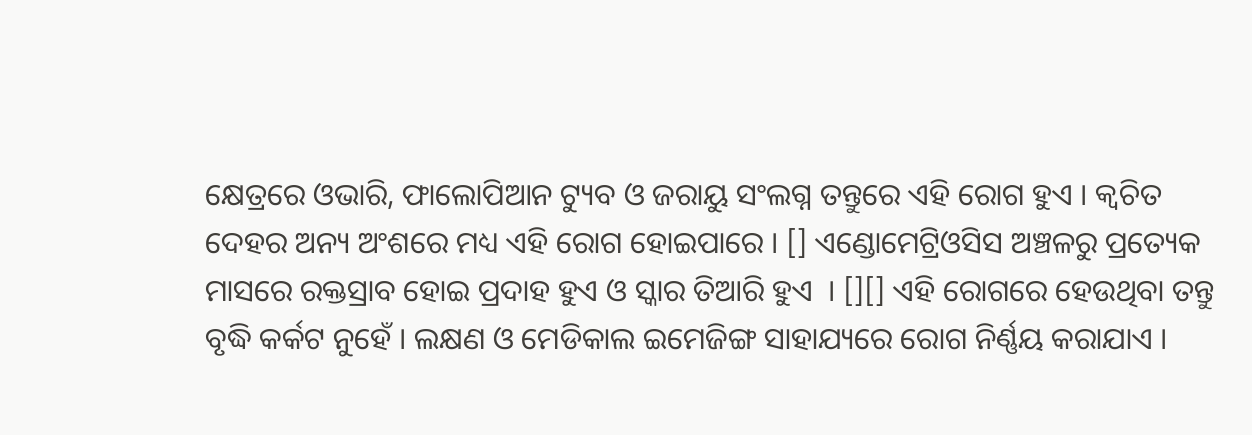କ୍ଷେତ୍ରରେ ଓଭାରି, ଫାଲୋପିଆନ ଟ୍ୟୁବ ଓ ଜରାୟୁ ସଂଲଗ୍ନ ତନ୍ତୁରେ ଏହି ରୋଗ ହୁଏ । କ୍ୱଚିତ ଦେହର ଅନ୍ୟ ଅଂଶରେ ମଧ୍ୟ ଏହି ରୋଗ ହୋଇପାରେ । [] ଏଣ୍ଡୋମେଟ୍ରିଓସିସ ଅଞ୍ଚଳରୁ ପ୍ରତ୍ୟେକ ମାସରେ ରକ୍ତସ୍ରାବ ହୋଇ ପ୍ରଦାହ ହୁଏ ଓ ସ୍କାର ତିଆରି ହୁଏ  । [][] ଏହି ରୋଗରେ ହେଉଥିବା ତନ୍ତୁ ବୃଦ୍ଧି କର୍କଟ ନୁହେଁ । ଲକ୍ଷଣ ଓ ମେଡିକାଲ ଇମେଜିଙ୍ଗ ସାହାଯ୍ୟରେ ରୋଗ ନିର୍ଣ୍ଣୟ କରାଯାଏ ।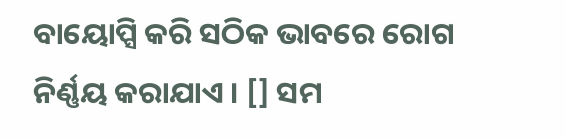ବାୟୋପ୍ସି କରି ସଠିକ ଭାବରେ ରୋଗ ନିର୍ଣ୍ଣୟ କରାଯାଏ । [] ସମ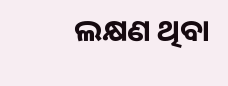ଲକ୍ଷଣ ଥିବା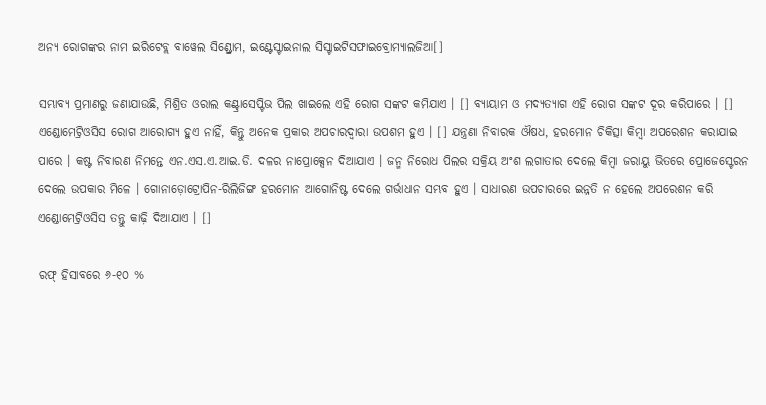ଅନ୍ୟ ରୋଗଙ୍କର ନାମ ଇରିଟେବ୍ଲ ବାୱେଲ ସିଣ୍ଡ୍ରୋମ, ଇଣ୍ଟେସ୍ଟାଇନାଲ ସିସ୍ଟାଇଟିସଫାଇବ୍ରୋମ୍ୟାଲଜିଆ[]

ସମ୍ଭାବ୍ୟ ପ୍ରମାଣରୁ ଜଣାଯାଉଛି, ମିଶ୍ରିତ ଓରାଲ କଣ୍ଟ୍ରାସେପ୍ଟିଭ ପିଲ ଖାଇଲେ ଏହି ରୋଗ ସଙ୍କଟ କମିଯାଏ । [] ବ୍ୟାୟାମ ଓ ମଦ୍ୟତ୍ୟାଗ ଏହି ରୋଗ ସଙ୍କଟ ଦୂର କରିପାରେ । [] ଏଣ୍ଡୋମେଟ୍ରିଓସିସ ରୋଗ ଆରୋଗ୍ୟ ହୁଏ ନାହିଁ, କିନ୍ତୁ ଅନେକ ପ୍ରକାର ଅପଚାରଦ୍ୱାରା ଉପଶମ ହୁଏ । [] ଯନ୍ତ୍ରଣା ନିବାରକ ଔଷଧ, ହରମୋନ ଚିକିତ୍ସା କିମ୍ବା ଅପରେଶନ କରାଯାଇ ପାରେ । କଷ୍ଟ ନିବାରଣ ନିମନ୍ତେ ଏନ.ଏସ.ଏ.ଆଇ.ଡି. ଦଳର ନାପ୍ରୋକ୍ସେନ ଦିଆଯାଏ । ଜନ୍ମ ନିରୋଧ ପିଲର ସକ୍ରିୟ ଅଂଶ ଲଗାତାର ଦେଲେ କିମ୍ବା ଜରାୟୁ ଭିତରେ ପ୍ରୋଜେସ୍ଟେରନ ଦେଲେ ଉପକାର ମିଳେ । ଗୋନାଡ଼ୋଟ୍ରୋପିନ-ରିଲିଜିଙ୍ଗ ହରମୋନ ଆଗୋନିଷ୍ଟ ଦେଲେ ଗର୍ଭାଧାନ ସମ୍ଭବ ହୁଏ । ସାଧାରଣ ଉପଚାରରେ ଇନ୍ନତି ନ ହେଲେ ଅପରେଶନ କରି ଏଣ୍ଡୋମେଟ୍ରିଓସିସ ତନ୍ତୁ କାଢ଼ି ଦିଆଯାଏ । []

ରଫ୍ ହିସାବରେ ୬-୧୦ %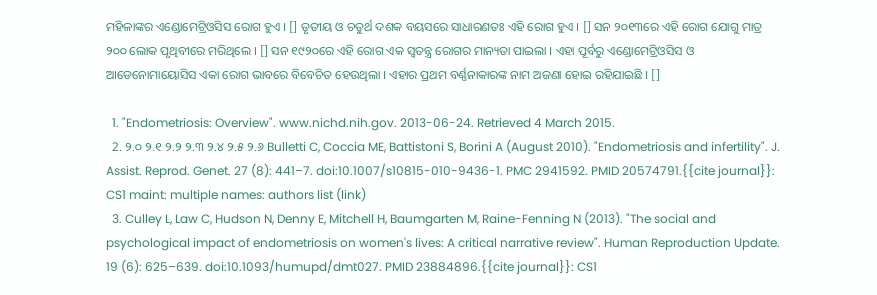ମହିଳାଙ୍କର ଏଣ୍ଡୋମେଟ୍ରିଓସିସ ରୋଗ ହୁଏ । [] ତୃତୀୟ ଓ ଚତୁର୍ଥ ଦଶକ ବୟସରେ ସାଧାରଣତଃ ଏହି ରୋଗ ହୁଏ । [] ସନ ୨୦୧୩ରେ ଏହି ରୋଗ ଯୋଗୁ ମାତ୍ର ୨୦୦ ଲୋକ ପୃଥିବୀରେ ମରିଥିଲେ । [] ସନ ୧୯୨୦ରେ ଏହି ରୋଗ ଏକ ସ୍ୱତନ୍ତ୍ର ରୋଗର ମାନ୍ୟତା ପାଇଲା । ଏହା ପୂର୍ବରୁ ଏଣ୍ଡୋମେଟ୍ରିଓସିସ ଓ ଆଡେନୋମାୟୋସିସ ଏକା ରୋଗ ଭାବରେ ବିବେଚିତ ହେଉଥିଲା । ଏହାର ପ୍ରଥମ ବର୍ଣ୍ଣନାକାରଙ୍କ ନାମ ଅଜଣା ହୋଇ ରହିଯାଇଛି । []

  1. "Endometriosis: Overview". www.nichd.nih.gov. 2013-06-24. Retrieved 4 March 2015.
  2. ୨.୦ ୨.୧ ୨.୨ ୨.୩ ୨.୪ ୨.୫ ୨.୬ Bulletti C, Coccia ME, Battistoni S, Borini A (August 2010). "Endometriosis and infertility". J. Assist. Reprod. Genet. 27 (8): 441–7. doi:10.1007/s10815-010-9436-1. PMC 2941592. PMID 20574791.{{cite journal}}: CS1 maint: multiple names: authors list (link)
  3. Culley L, Law C, Hudson N, Denny E, Mitchell H, Baumgarten M, Raine-Fenning N (2013). "The social and psychological impact of endometriosis on women's lives: A critical narrative review". Human Reproduction Update. 19 (6): 625–639. doi:10.1093/humupd/dmt027. PMID 23884896.{{cite journal}}: CS1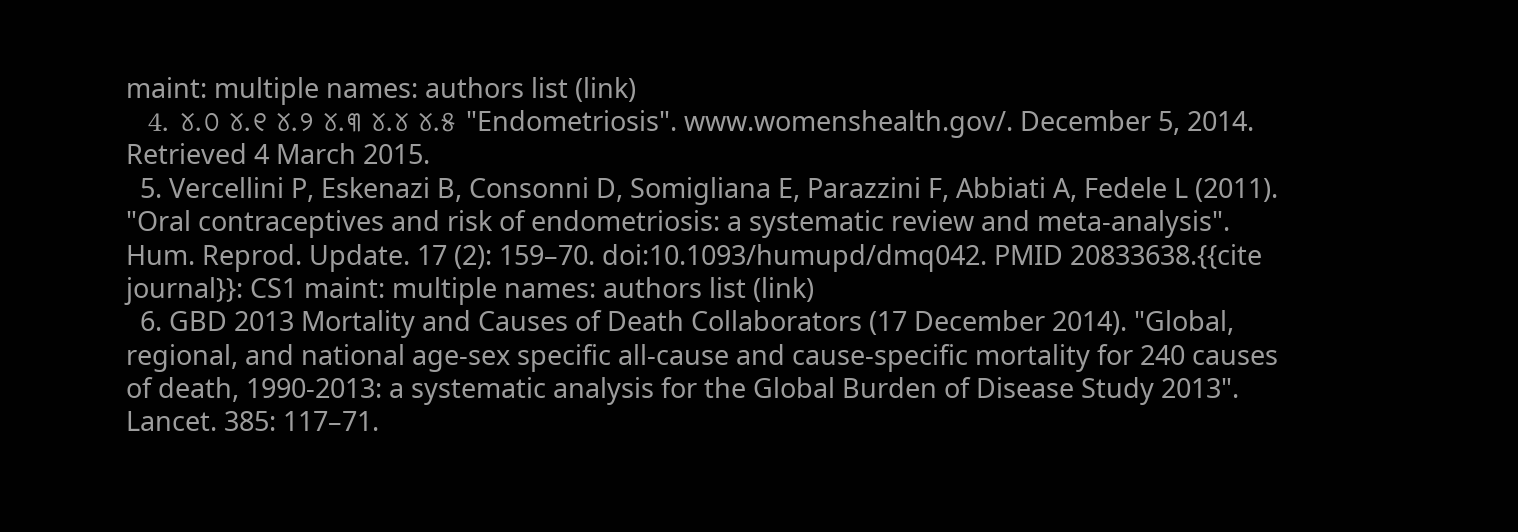maint: multiple names: authors list (link)
  4. ୪.୦ ୪.୧ ୪.୨ ୪.୩ ୪.୪ ୪.୫ "Endometriosis". www.womenshealth.gov/. December 5, 2014. Retrieved 4 March 2015.
  5. Vercellini P, Eskenazi B, Consonni D, Somigliana E, Parazzini F, Abbiati A, Fedele L (2011). "Oral contraceptives and risk of endometriosis: a systematic review and meta-analysis". Hum. Reprod. Update. 17 (2): 159–70. doi:10.1093/humupd/dmq042. PMID 20833638.{{cite journal}}: CS1 maint: multiple names: authors list (link)
  6. GBD 2013 Mortality and Causes of Death Collaborators (17 December 2014). "Global, regional, and national age-sex specific all-cause and cause-specific mortality for 240 causes of death, 1990-2013: a systematic analysis for the Global Burden of Disease Study 2013". Lancet. 385: 117–71.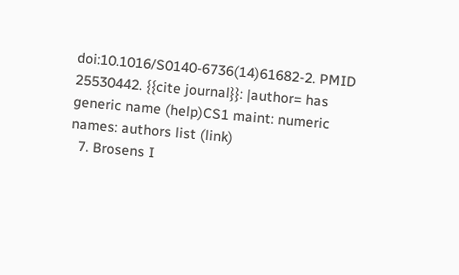doi:10.1016/S0140-6736(14)61682-2. PMID 25530442. {{cite journal}}: |author= has generic name (help)CS1 maint: numeric names: authors list (link)
  7. Brosens I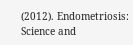(2012). Endometriosis: Science and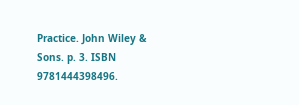Practice. John Wiley & Sons. p. 3. ISBN 9781444398496.